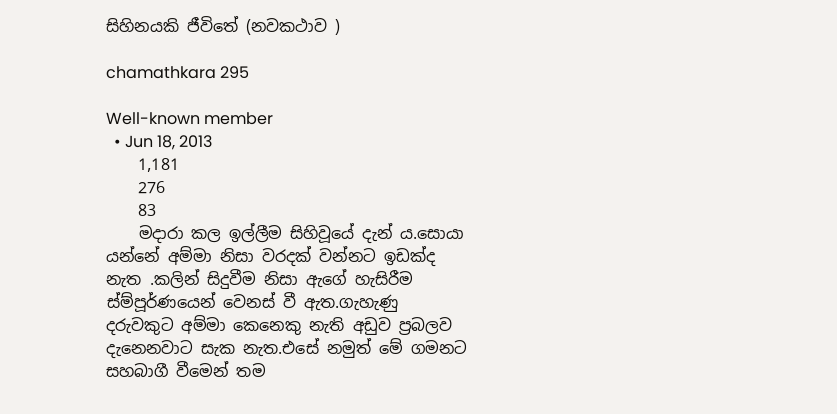සිහිනයකි ජීවිතේ (නවකථාව )

chamathkara 295

Well-known member
  • Jun 18, 2013
    1,181
    276
    83
    මදාරා කල ඉල්ලීම සිහිවූයේ දැන් ය.සොයා යන්නේ අම්මා නිසා වරදක් වන්නට ඉඩක්ද නැත .කලින් සිදුවීම නිසා ඇගේ හැසිරීම ස්ම්පූර්ණයෙන් වෙනස් වී ඇත.ගැහැණු දරුවකුට අම්මා කෙනෙකු නැති අඩුව ප්‍රබලව දැනෙනවාට සැක නැත.එසේ නමුත් මේ ගමනට සහබාගී වීමෙන් තම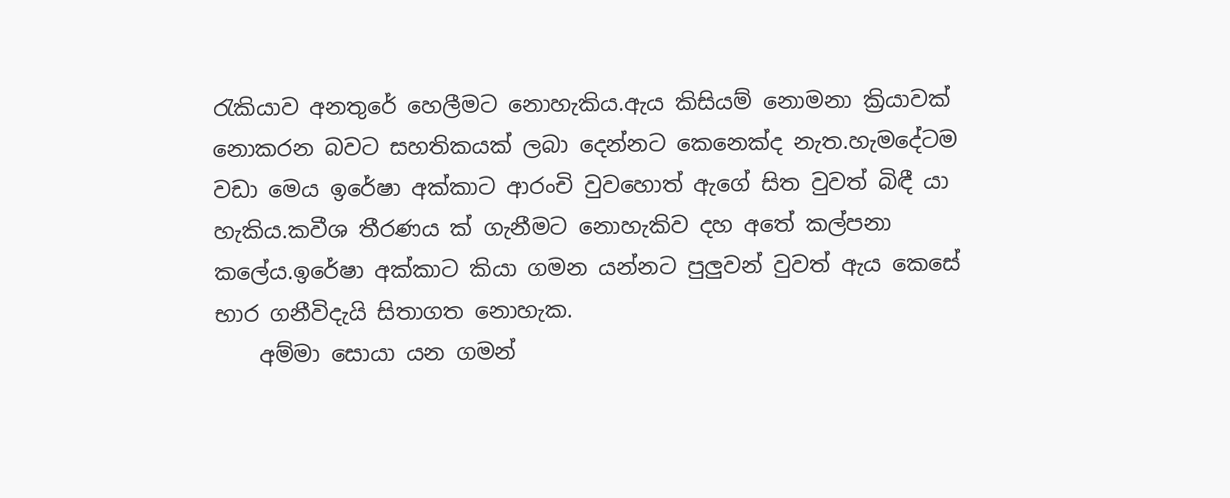රැකියාව අනතුරේ හෙලීමට නොහැකිය.ඇය කිසියම් නොමනා ක්‍රියාවක් නොකරන බවට සහතිකයක් ලබා දෙන්නට කෙනෙක්ද නැත.හැමදේටම වඩා මෙය ඉරේෂා අක්කාට ආරංචි වුවහොත් ඇගේ සිත වුවත් බිඳී යා හැකිය.කවීශ තීරණය ක් ගැනීමට නොහැකිව දහ අතේ කල්පනා කලේය.ඉරේෂා අක්කාට කියා ගමන යන්නට පුලුවන් වුවත් ඇය කෙසේ භාර ගනීවිදැයි සිතාගත නොහැක.
    අම්මා සොයා යන ගමන්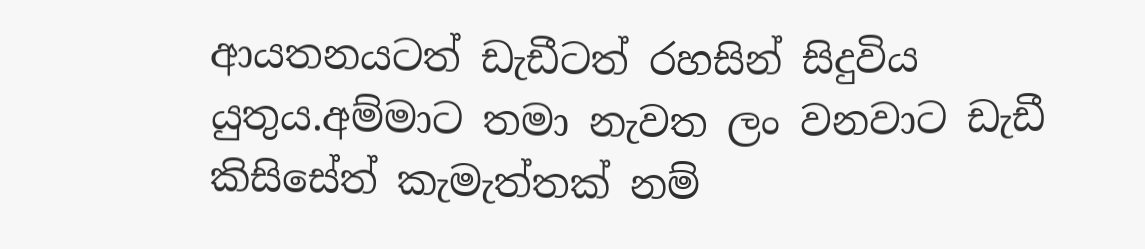ආයතනයටත් ඩැඩීටත් රහසින් සිදුවිය යුතුය.අම්මාට තමා නැවත ලං වනවාට ඩැඩී කිසිසේත් කැමැත්තක් නම්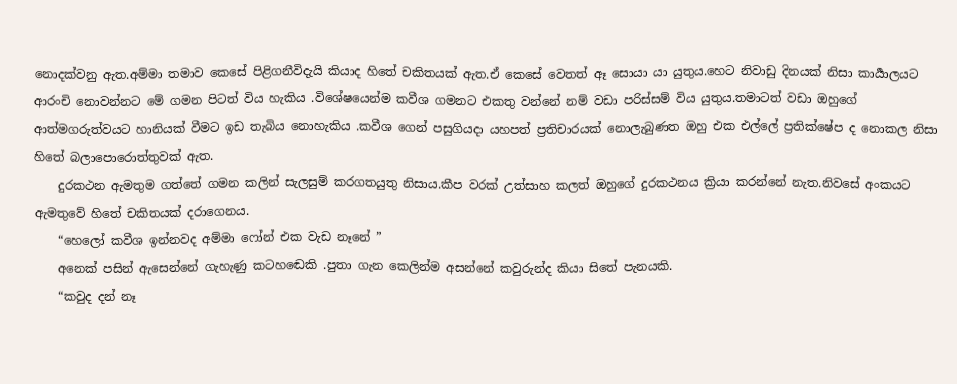නොදක්වනු ඇත.අම්මා තමාව කෙසේ පිළිගනීවිදැයි කියාද හිතේ චකිතයක් ඇත.ඒ කෙසේ වෙතත් ඈ සොයා යා යුතුය.හෙට නිවාඩු දිනයක් නිසා කාර්‍යාලයට ආරංචි නොවන්නට මේ ගමන පිටත් විය හැකිය .විශේෂයෙන්ම කවීශ ගමනට එකතු වන්නේ නම් වඩා පරිස්සම් විය යුතුය.තමාටත් වඩා ඔහුගේ ආත්මගරුත්වයට හානියක් වීමට ඉඩ තැබිය නොහැකිය .කවීශ ගෙන් පසුගියදා යහපත් ප්‍රතිචාරයක් නොලැබුණත ඔහු එක එල්ලේ ප්‍රතික්ෂේප ද නොකල නිසා හිතේ බලාපොරොත්තුවක් ඇත.
    දුරකථන ඇමතුම ගත්තේ ගමන කලින් සැලසුම් කරගතයුතු නිසාය.කීප වරක් උත්සාහ කලත් ඔහුගේ දුරකථනය ක්‍රියා කරන්නේ නැත.නිවසේ අංකයට ඇමතුවේ හිතේ චකිතයක් දරාගෙනය.
    “හෙලෝ කවීශ ඉන්නවද අම්මා ෆෝන් එක වැඩ නෑනේ ”
    අනෙක් පසින් ඇසෙන්නේ ගැහැණු කටහඬෙකි .පුතා ගැන කෙලින්ම අසන්නේ කවුරුන්ද කියා සිතේ පැනයකි.
    “කවුද දන් නෑ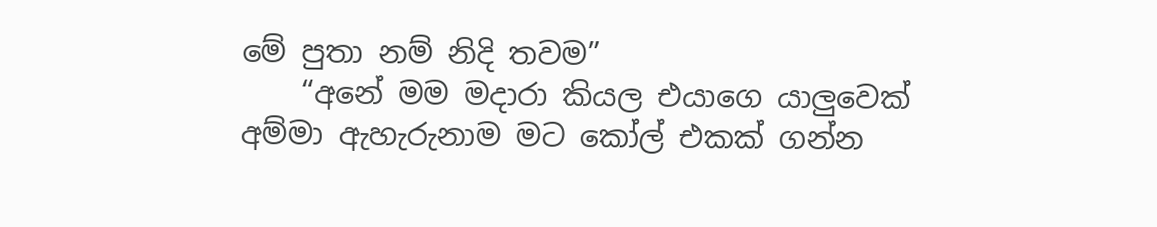මේ පුතා නම් නිදි තවම”
    “අනේ මම මදාරා කියල එයාගෙ යාලුවෙක් අම්මා ඇහැරුනාම මට කෝල් එකක් ගන්න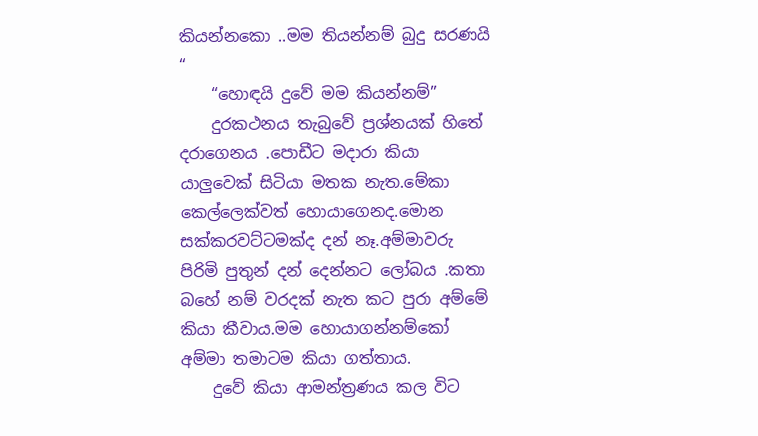කියන්නකො ..මම තියන්නම් බුදු සරණයි “
    “හොඳයි දුවේ මම කියන්නම්”
    දුරකථනය තැබුවේ ප්‍රශ්නයක් හිතේ දරාගෙනය .පොඩීට මදාරා කියා යාලුවෙක් සිටියා මතක නැත.මේකා කෙල්ලෙක්වත් හොයාගෙනද.මොන සක්කරවට්ටමක්ද දන් නෑ.අම්මාවරු පිරිමි පුතුන් දන් දෙන්නට ලෝබය .කතා බහේ නම් වරදක් නැත කට පුරා අම්මේ කියා කීවාය.මම හොයාගන්නම්කෝ අම්මා තමාටම කියා ගත්තාය.
    දුවේ කියා ආමන්ත්‍රණය කල විට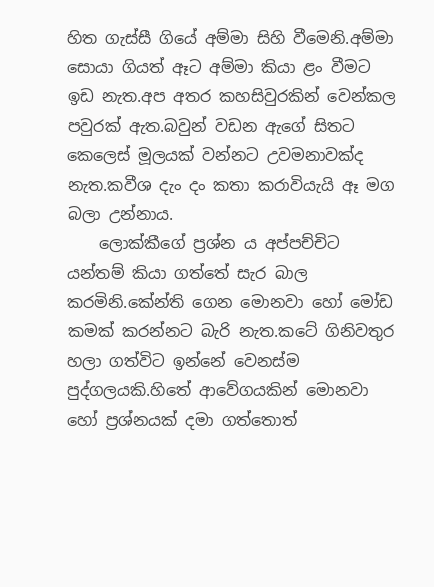හිත ගැස්සී ගියේ අම්මා සිහි වීමෙනි.අම්මා සොයා ගියත් ඈට අම්මා කියා ළං වීමට ඉඩ නැත.අප අතර කහසිවුරකින් වෙන්කල පවුරක් ඇත.බවුන් වඩන ඇගේ සිතට කෙලෙස් මූලයක් වන්නට උවමනාවක්ද නැත.කවීශ දැං දං කතා කරාවියැයි ඈ මග බලා උන්නාය.
    ලොක්කීගේ ප්‍රශ්න ය අප්පච්චිට යන්තම් කියා ගත්තේ සැර බාල කරමිනි.කේන්ති ගෙන මොනවා හෝ මෝඩ කමක් කරන්නට බැරි නැත.කටේ ගිනිවතුර හලා ගත්විට ඉන්නේ වෙනස්ම පුද්ගලයකි.හිතේ ආවේගයකින් මොනවා හෝ ප්‍රශ්නයක් දමා ගත්තොත්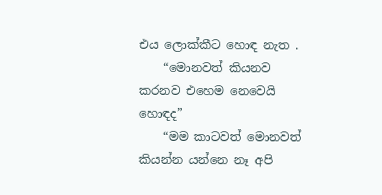එය ලොක්කීට හොඳ නැත .
    “මොනවත් කියනව කරනව එහෙම නෙවෙයි හොඳද”
    “මම කාටවත් මොනවත් කියන්න යන්නෙ නෑ අපි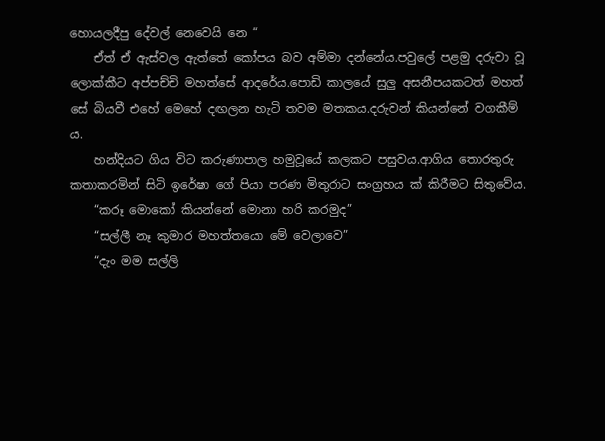හොයලදීපු දේවල් නෙවෙයි නෙ “
    ඒත් ඒ ඇස්වල ඇත්තේ කෝපය බව අම්මා දන්නේය.පවුලේ පළමු දරුවා වූ ලොක්කීට අප්පච්චි මහත්සේ ආදරේය.පොඩි කාලයේ සුලු අසනීපයකටත් මහත් සේ බියවී එහේ මෙහේ දඟලන හැටි තවම මතකය.දරුවන් කියන්නේ වගකීම්‍ ය.
    හන්දියට ගිය විට කරුණාපාල හමුවූයේ කලකට පසුවය.ආගිය තොරතුරු කතාකරමින් සිටි ඉරේෂා ගේ පියා පරණ මිතුරාට සංග්‍රහය ක් කිරීමට සිතුවේය.
    “කරූ මොකෝ කියන්නේ මොනා හරි කරමුද”
    “සල්ලී නෑ කුමාර මහත්තයො මේ වෙලාවෙ”
    “දැං මම සල්ලි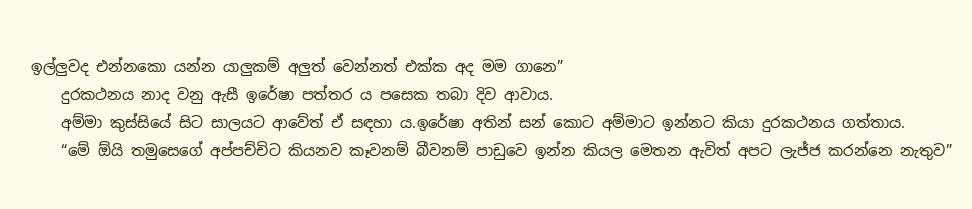ඉල්ලුවද එන්නකො යන්න යාලුකම් අලුත් වෙන්නත් එක්ක අද මම ගානෙ”
    දුරකථනය නාද වනු ඇසී ඉරේෂා පත්තර ය පසෙක තබා දිව ආවාය.
    අම්මා කුස්සියේ සිට සාලයට ආවේත් ඒ සඳහා ය.ඉරේෂා අතින් සන් කොට අම්මාට ඉන්නට කියා දුරකථනය ගත්තාය.
    “මේ ඕයි තමුසෙගේ අප්පච්චිට කියනව කෑවනම් බීවනම් පාඩුවෙ ඉන්න කියල මෙතන ඇවිත් අපට ලැජ්ජ කරන්නෙ නැතුව”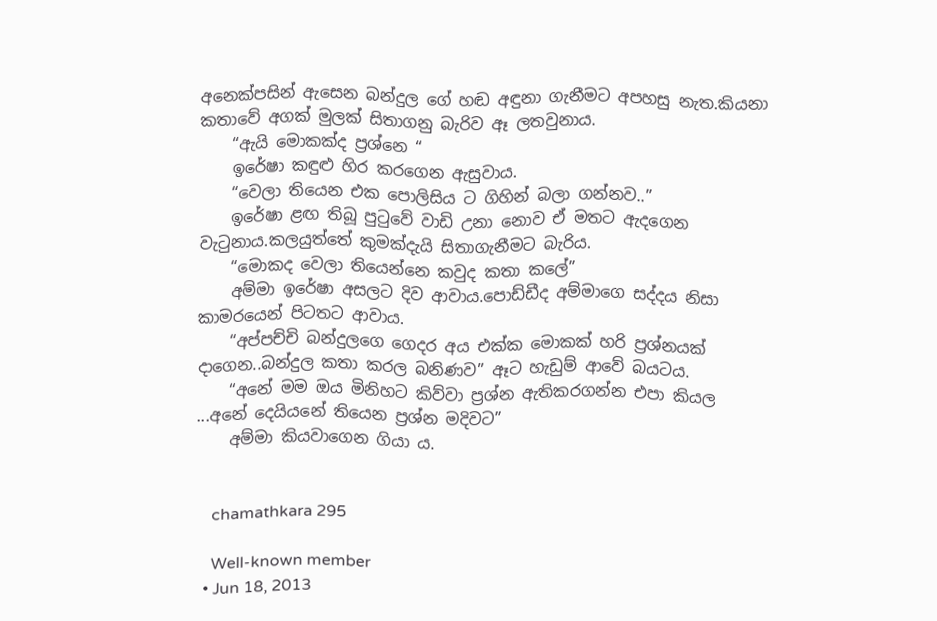අනෙක්පසින් ඇසෙන බන්දුල ගේ හඬ අඳුනා ගැනීමට අපහසු නැත.කියනා කතාවේ අගක් මුලක් සිතාගනු බැරිව ඈ ලතවුනාය.
    “ඇයි මොකක්ද ප්‍රශ්නෙ “
    ඉරේෂා කඳුළු හිර කරගෙන ඇසුවාය.
    “වෙලා තියෙන එක පොලිසිය ට ගිහින් බලා ගන්නව..”
    ඉරේෂා ළඟ තිබූ පුටුවේ වාඩි උනා නොව ඒ මතට ඇදගෙන වැටුනාය.කලයුත්තේ කුමක්දැයි සිතාගැනීමට බැරිය.
    “මොකද වෙලා තියෙන්නෙ කවුද කතා කලේ”
    අම්මා ඉරේෂා අසලට දිව ආවාය.පොඩ්ඩීද අම්මාගෙ සද්දය නිසා කාමරයෙන් පිටතට ආවාය.
    “අප්පච්චි බන්දුලගෙ ගෙදර අය එක්ක මොකක් හරි ප්‍රශ්නයක් දාගෙන..බන්දුල කතා කරල බනිණව” ඈට හැඩුම් ආවේ බයටය.
    “අනේ මම ඔය මිනිහට කිව්වා ප්‍රශ්න ඇතිකරගන්න එපා කියල ...අනේ දෙයියනේ තියෙන ප්‍රශ්න මදිවට”
    අම්මා කියවාගෙන ගියා ය.


    chamathkara 295

    Well-known member
  • Jun 18, 2013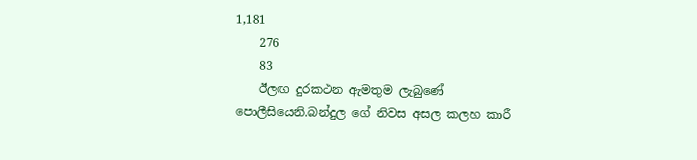1,181
    276
    83
    ඊලඟ දුරකථන ඇමතුම ලැබුණේ පොලීසියෙනි.බන්දුල ගේ නිවස අසල කලහ කාරී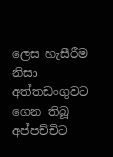ලෙස හැසීරීම නිසා අත්තඩංගුවට ගෙන තිබූ අප්පච්චිට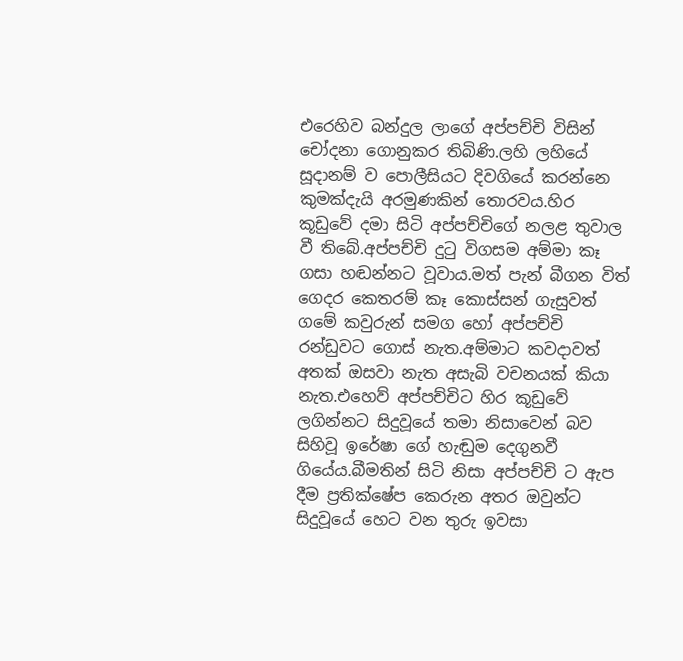එරෙහිව බන්දුල ලාගේ අප්පච්චි විසින් චෝදනා ගොනුකර තිබිණි.ලහි ලහියේ සූදානම් ව පොලීසියට දිවගියේ කරන්නෙ කුමක්දැයි අරමුණකින් තොරවය.හිර කූඩුවේ දමා සිටි අප්පච්චිගේ නලළ තුවාල වී තිබේ.අප්පච්චි දුටු විගසම අම්මා කෑ ගසා හඬන්නට වූවාය.මත් පැන් බීගන විත් ගෙදර කෙතරම් කෑ කොස්සන් ගැසුවත් ගමේ කවුරුන් සමග හෝ අප්පච්චි රන්ඩුවට ගොස් නැත.අම්මාට කවදාවත් අතක් ඔසවා නැත අසැබි වචනයක් කියා නැත.එහෙව් අප්පච්චිට හිර කූඩුවේ ලගින්නට සිදුවූයේ තමා නිසාවෙන් බව සිහිවූ ඉරේෂා ගේ හැඬුම දෙගුනවී ගියේය.බීමතින් සිටි නිසා අප්පච්චි ට ඇප දීම ප්‍රතික්ෂේප කෙරුන අතර ඔවුන්ට සිදුවූයේ හෙට වන තුරු ඉවසා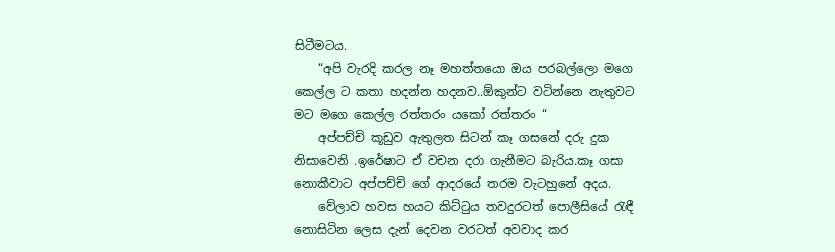සිටීමටය.
    “අපි වැරදි කරල නෑ මහත්තයො ඔය පරබල්ලො මගෙ කෙල්ල ට කතා හදන්න හදනව..ඕකුන්ට වටින්නෙ නැතුවට මට මගෙ කෙල්ල රත්තරං යකෝ රත්තරං “
    අප්පච්චි කූඩුව ඇතුලත සිටන් කෑ ගසනේ දරු දුක නිසාවෙනි .ඉරේෂාට ඒ වචන දරා ගැනීමට බැරිය.කෑ ගසා නොකීවාට අප්පච්චි ගේ ආදරයේ තරම වැටහුනේ අදය.
    වේලාව හවස හයට කිට්ටුය තවදුරටත් පොලීසියේ රැඳී නොසිටින ලෙස දැන් දෙවන වරටත් අවවාද කර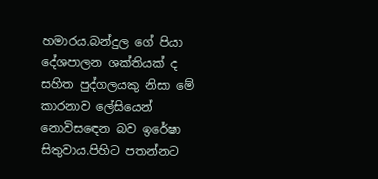හමාරය.බන්දුල ගේ පියා දේශපාලන ශක්තියක් ද සහිත පුද්ගලයකු නිසා මේ කාරනාව ලේසියෙන් නොවිසඳෙන බව ඉරේෂා සිතුවාය.පිහිට පතන්නට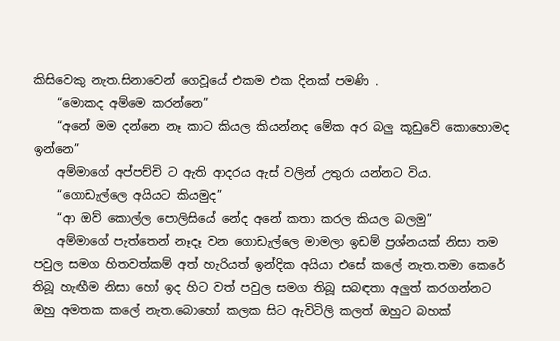කිසිවෙකු නැත.සිනාවෙන් ගෙවූයේ එකම එක දිනක් පමණි .
    “මොකද අම්මෙ කරන්නෙ”
    “අනේ මම දන්නෙ නෑ කාට කියල කියන්නද මේක අර බලු කූඩුවේ කොහොමද ඉන්නෙ”
    අම්මාගේ අප්පච්චි ට ඇති ආදරය ඇස් වලින් උතුරා යන්නට විය.
    “ගොඩැල්ලෙ අයියට කියමුද”
    “ආ ඔව් කොල්ල පොලිසියේ නේද අනේ කතා කරල කියල බලමු”
    අම්මාගේ පැත්තෙන් නෑදෑ වන ගොඩැල්ලෙ මාමලා ඉඩම් ප්‍රශ්නයක් නිසා තම පවුල සමග හිතවත්කම් අත් හැරියත් ඉන්දික අයියා එසේ කලේ නැත.තමා කෙරේ තිබූ හැඟීම නිසා හෝ ඉද හිට වත් පවුල සමග තිබූ සබඳතා අලුත් කරගන්නට ඔහු අමතක කලේ නැත.බොහෝ කලක සිට ඇවිටිලි කලත් ඔහුට බහක්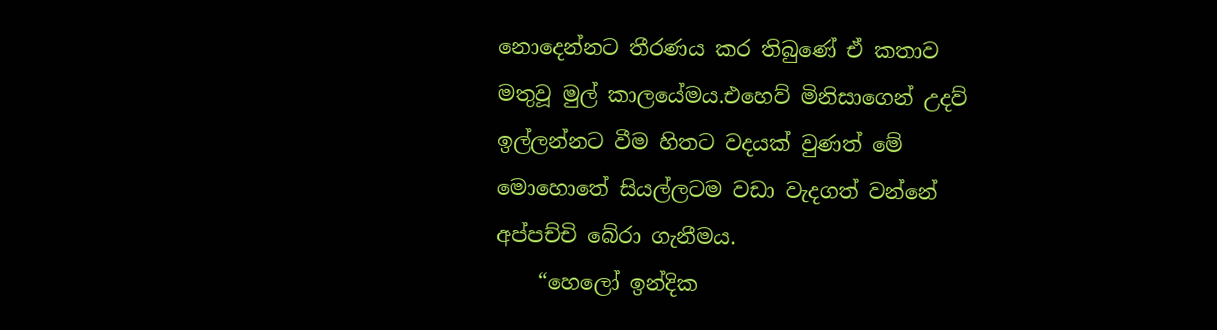නොදෙන්නට තීරණය කර තිබුණේ ඒ කතාව මතුවූ මුල් කාලයේමය.එහෙව් මිනිසාගෙන් උදව් ඉල්ලන්නට වීම හිතට වදයක් වුණත් මේ මොහොතේ සියල්ලටම වඩා වැදගත් වන්නේ අප්පච්චි බේරා ගැනීමය.
    “හෙලෝ ඉන්දික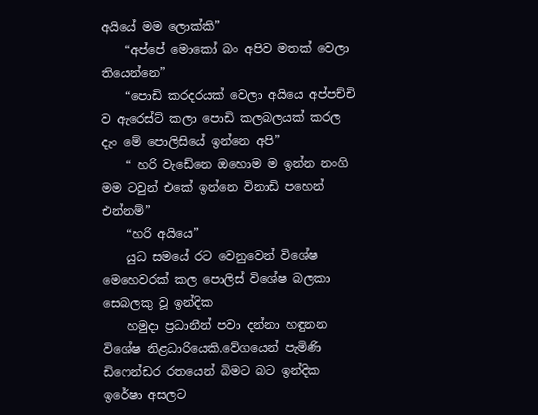අයියේ මම ලොක්කි”
    “අප්පේ මොකෝ බං අපිව මතක් වෙලා තියෙන්නෙ”
    “පොඩි කරදරයක් වෙලා අයියෙ අප්පච්චි ව ඇරෙස්ට් කලා පොඩි කලබලයක් කරල දැං මේ පොලිසියේ ඉන්නෙ අපි”
    “ හරි වැඩේනෙ ඔහොම ම ඉන්න නංගි මම ටවුන් එකේ ඉන්නෙ විනාඩි පහෙන් එන්නම්”
    “හරි අයියෙ”
    යුධ සමයේ රට වෙනුවෙන් විශේෂ මෙහෙවරක් කල පොලිස් විශේෂ බලකා සෙබලකු වූ ඉන්දික
    හමුදා ප්‍රධානීන් පවා දන්නා හඳුනන විශේෂ නිළධාරියෙකි.වේගයෙන් පැමිණි ඩිෆෙන්ඩර රතයෙන් බිමට බට ඉන්දික ඉරේෂා අසලට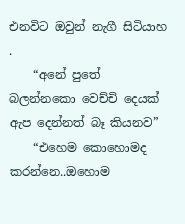එනවිට ඔවුන් නැගී සිටියාහ .
    “අනේ පුතේ බලන්නකො වෙච්චි දෙයක් ඇප දෙන්නත් බෑ කියනව”
    “එහෙම කොහොමද කරන්නෙ..ඔහොම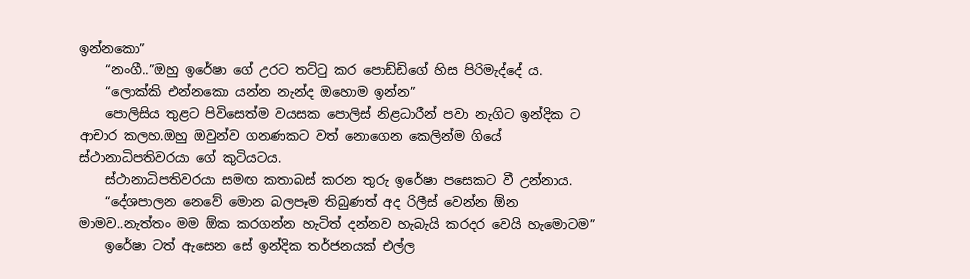ඉන්නකො”
    “නංගී..”ඔහු ඉරේෂා ගේ උරට තට්ටු කර පොඩ්ඩිගේ හිස පිරිමැද්දේ ය.
    “ලොක්කි එන්නකො යන්න නැන්ද ඔහොම ඉන්න”
    පොලිසිය තුළට පිවිසෙත්ම වයසක පොලිස් නිළධාරීන් පවා නැගිට ඉන්දික ට ආචාර කලහ.ඔහු ඔවුන්ව ගනණකට වත් නොගෙන කෙලින්ම ගියේ ස්ථානාධිපතිවරයා ගේ කුටියටය.
    ස්ථානාධිපතිවරයා සමඟ කතාබස් කරන තුරු ඉරේෂා පසෙකට වී උන්නාය.
    “දේශපාලන නෙවේ මොන බලපෑම තිබුණත් අද රිලීස් වෙන්න ඕන මාමව..නැත්තං මම ඕක කරගන්න හැටිත් දන්නව හැබැයි කරදර වෙයි හැමොටම”
    ඉරේෂා ටත් ඇසෙන සේ ඉන්දික තර්ජනයක් එල්ල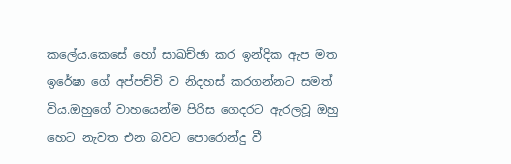කලේය.කෙසේ හෝ සාඛච්ඡා කර ඉන්දික ඇප මත ඉරේෂා ගේ අප්පච්චි ව නිදහස් කරගන්නට සමත් විය.ඔහුගේ වාහයෙන්ම පිරිස ගෙදරට ඇරලවූ ඔහු හෙට නැවත එන බවට පොරොන්දු වී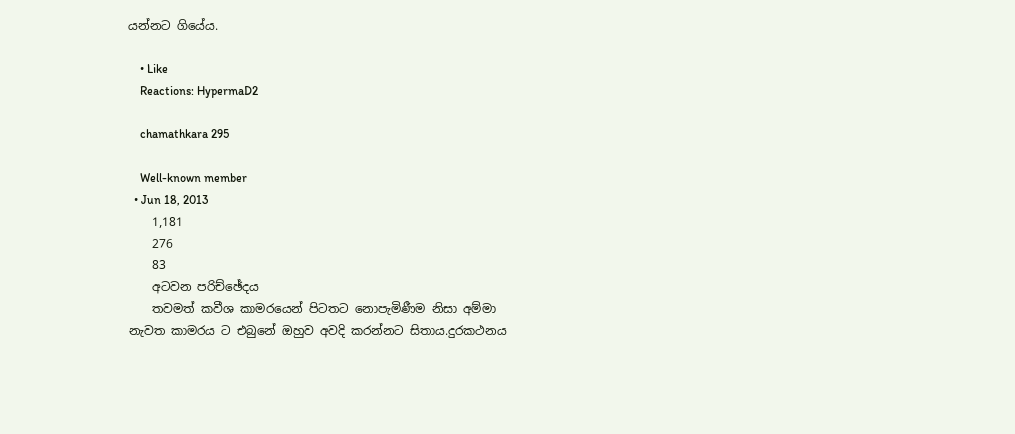යන්නට ගියේය.

    • Like
    Reactions: HypermaD2

    chamathkara 295

    Well-known member
  • Jun 18, 2013
    1,181
    276
    83
    අටවන පරිච්ඡේදය
    තවමත් කවීශ කාමරයෙන් පිටතට නොපැමිණීම නිසා අම්මා නැවත කාමරය ට එබුනේ ඔහුව අවදි කරන්නට සිතාය.දුරකථනය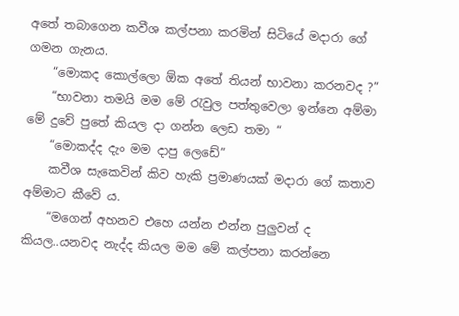අතේ තබාගෙන කවීශ කල්පනා කරමින් සිටියේ මදාරා ගේ ගමන ගැනය.
    “මොකද කොල්ලො ඕක අතේ තියන් භාවනා කරනවද ?”
    “භාවනා තමයි මම මේ රැවුල පත්තුවෙලා ඉන්නෙ අම්මා මේ දුවේ පුතේ කියල දා ගන්න ලෙඩ තමා “
    “මොකද්ද දැං මම දාපු ලෙඩේ”
    කවීශ සැකෙවින් කිව හැකි ප්‍රමාණයක් මදාරා ගේ කතාව අම්මාට කීවේ ය.
    “මගෙන් අහනව එහෙ යන්න එන්න පුලුවන් ද කියල..යනවද නැද්ද කියල මම මේ කල්පනා කරන්නෙ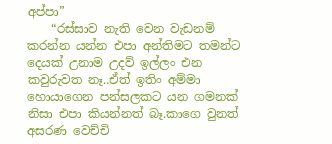අප්පා”
    “රස්සාව නැති වෙන වැඩනම් කරන්න යන්න එපා අන්තිමට තමන්ට දෙයක් උනාම උදව් ඉල්ලං එන කවුරුවත නෑ..ඒත් ඉතිං අම්මා හොයාගෙන පන්සලකට යන ගමනක් නිසා එපා කියන්නත් බෑ.කාගෙ වුනත් අසරණ වෙච්චි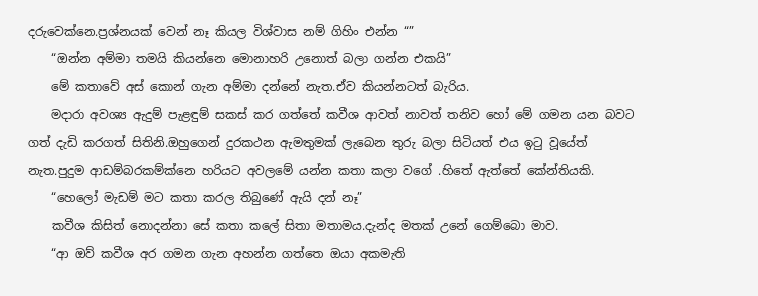දරුවෙක්නෙ.ප්‍රශ්නයක් වෙන් නෑ කියල විශ්වාස නම් ගිහිං එන්න “”
    “ඔන්න අම්මා තමයි කියන්නෙ මොනාහරි උනොත් බලා ගන්න එකයි”
    මේ කතාවේ අස් කොන් ගැන අම්මා දන්නේ නැත.ඒව කියන්නටත් බැරිය.
    මදාරා අවශ්‍ය ඇදුම් පැළඳුම් සකස් කර ගත්තේ කවීශ ආවත් නාවත් තනිව හෝ මේ ගමන යන බවට ගත් දැඩි කරගත් සිතිනි.ඔහුගෙන් දුරකථන ඇමතුමක් ලැබෙන තුරු බලා සිටියත් එය ඉටු වූයේත් නැත.පුදුම ආඩම්බරකම්ක්නෙ හරියට අවලමේ යන්න කතා කලා වගේ .හිතේ ඇත්තේ කේන්තියකි.
    “හෙලෝ මැඩම් මට කතා කරල තිබුණේ ඇයි දන් නෑ”
    කවීශ කිසිත් නොදන්නා සේ කතා කලේ සිතා මතාමය.දැන්ද මතක් උනේ ගෙම්බො මාව.
    “ආ ඔව් කවීශ අර ගමන ගැන අහන්න ගත්තෙ ඔයා අකමැති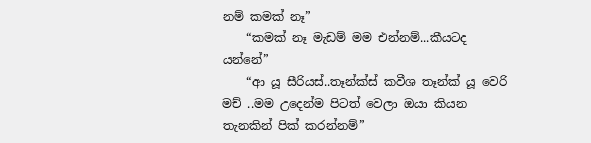නම් කමක් නෑ”
    “කමක් නෑ මැඩම් මම එන්නම්...කීයටද යන්නේ”
    “ආ යූ සීරියස්..තෑන්ක්ස් කවීශ තෑන්ක් යූ වෙරි මච් ..මම උදෙන්ම පිටත් වෙලා ඔයා කියන තැනකින් පික් කරන්නම්”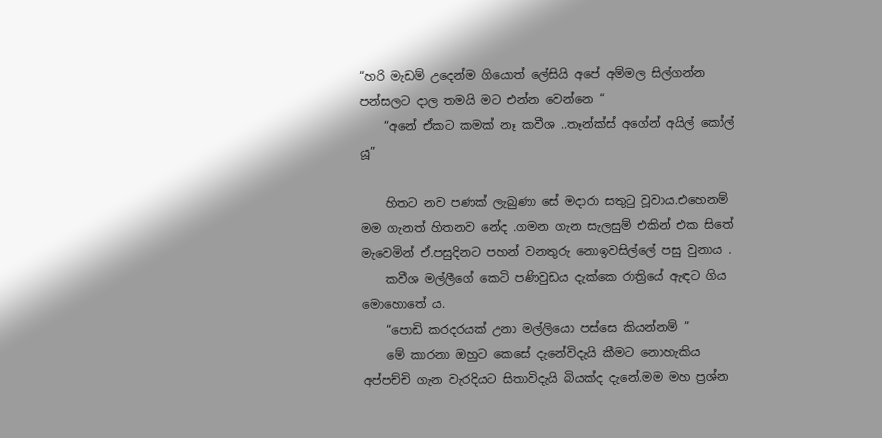“හරි මැඩම් උදෙන්ම ගියොත් ලේසියි අපේ අම්මල සිල්ගන්න පන්සලට දාල තමයි මට එන්න වෙන්නෙ “
    “අනේ ඒකට කමක් නෑ කවීශ ..තෑන්ක්ස් අගේන් අයිල් කෝල් යූ”

    හිතට නව පණක් ලැබුණා සේ මදාරා සතුටු වූවාය.එහෙනම් මම ගැනත් හිතනව නේද .ගමන ගැන සැලසුම් එකින් එක සිතේ මැවෙමින් ඒ.පසුදිනට පහන් වනතුරු නොඉවසිල්ලේ පසු වුනාය .
    කවීශ මල්ලීගේ කෙටි පණිවුඩය දැක්කෙ රාත්‍රියේ ඇඳට ගිය මොහොතේ ය.
    “පොඩි කරදරයක් උනා මල්ලියො පස්සෙ කියන්නම් ”
    මේ කාරනා ඔහුට කෙසේ දැනේවිදැයි කීමට නොහැකිය අප්පච්චි ගැන වැරදියට සිතාවිදැයි බියක්ද දැනේ.මම මහ ප්‍රශ්න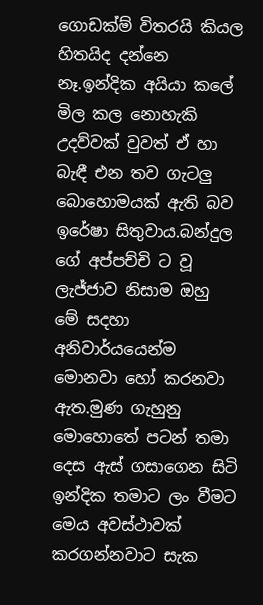ගොඩක්ම් විතරයි කියල හිතයිද දන්නෙ නෑ.ඉන්දික අයියා කලේ මිල කල නොහැකි උදව්වක් වුවත් ඒ හා බැඳී එන තව ගැටලු බොහොමයක් ඇති බව ඉරේෂා සිතුවාය.බන්දුල ගේ අප්පච්චි ට වූ ලැජ්ජාව නිසාම ඔහු මේ සදහා අනිවාර්යයෙන්ම මොනවා හෝ කරනවා ඇත.මුණ ගැහුනු මොහොතේ පටන් තමා දෙස ඇස් ගසාගෙන සිටි ඉන්දික තමාට ලං වීමට මෙය අවස්ථාවක් කරගන්නවාට සැක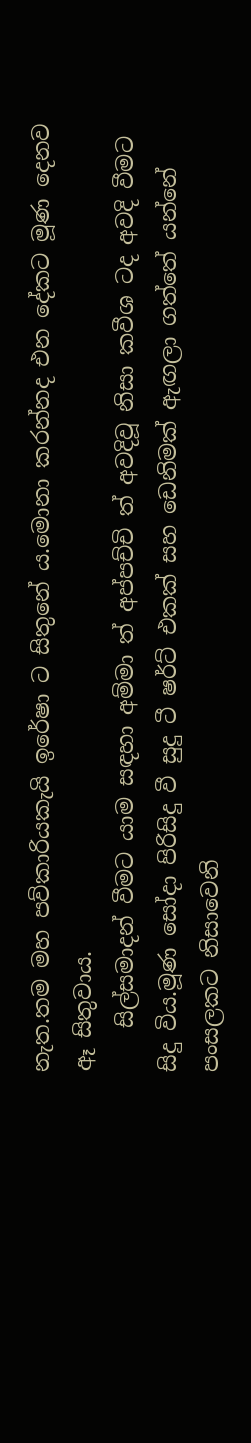නැත.තම මහ පව්කාරියකැයි ඉරේෂා ට සිතුනේ ය.මොනා කරන්නද එන දේකට මූණ දෙනව ඈ සිතුවාය.
    සිල්සමාදන් වීමට යාම සඳහා අම්මා ත් අප්පච්චි ත් අවදිවූ නිසා කවීශ ටද අවදි වීමට සිදු විය.මූණ සෝදා පිරිසිදු වී සුදු ටී ෂර්ට් එකක් සහ ඩෙනිමක් ඇඟලා ගත්තේ යන්නේ පංසලකට නිසාවෙනි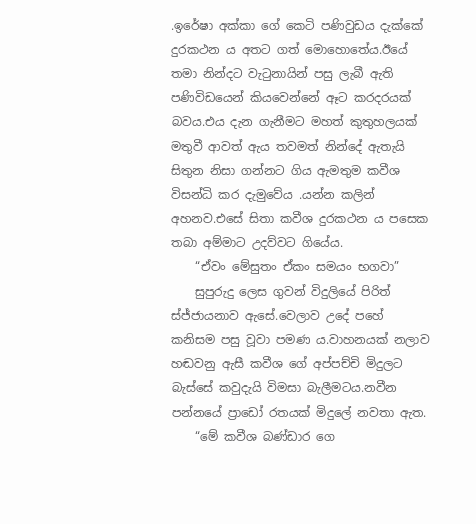.ඉරේෂා අක්කා ගේ කෙටි පණිවුඩය දැක්කේ දුරකථන ය අතට ගත් මොහොතේය.ඊයේ තමා නින්දට වැටුනායින් පසු ලැබී ඇති පණිවිඩයෙන් කියවෙන්නේ ඈට කරදරයක් බවය.එය දැන ගැනීමට මහත් කුතුහලයක් මතුවී ආවත් ඇය තවමත් නින්දේ ඇතැයි සිතුන නිසා ගන්නට ගිය ඇමතුම කවීශ විසන්ධි කර දැමුවේය .යන්න කලින් අහනව.එසේ සිතා කවීශ දුරකථන ය පසෙක තබා අම්මාට උදව්වට ගියේය.
    “ඒවං මේසුතං ඒකං සමයං භගවා”
    සුපුරුදු ලෙස ගුවන් විදුලියේ පිරිත් ස්ජ්ජායනාව ඇසේ.වෙලාව උදේ පහේ කනිසම පසු වූවා පමණ ය.වාහනයක් නලාව හඬවනු ඇසී කවීශ ගේ අප්පච්චි මිදුලට බැස්සේ කවුදැයි විමසා බැලීමටය.නවීන පන්නයේ ප්‍රාඩෝ රතයක් මිදුලේ නවතා ඇත.
    “මේ කවීශ බණ්ඩාර ගෙ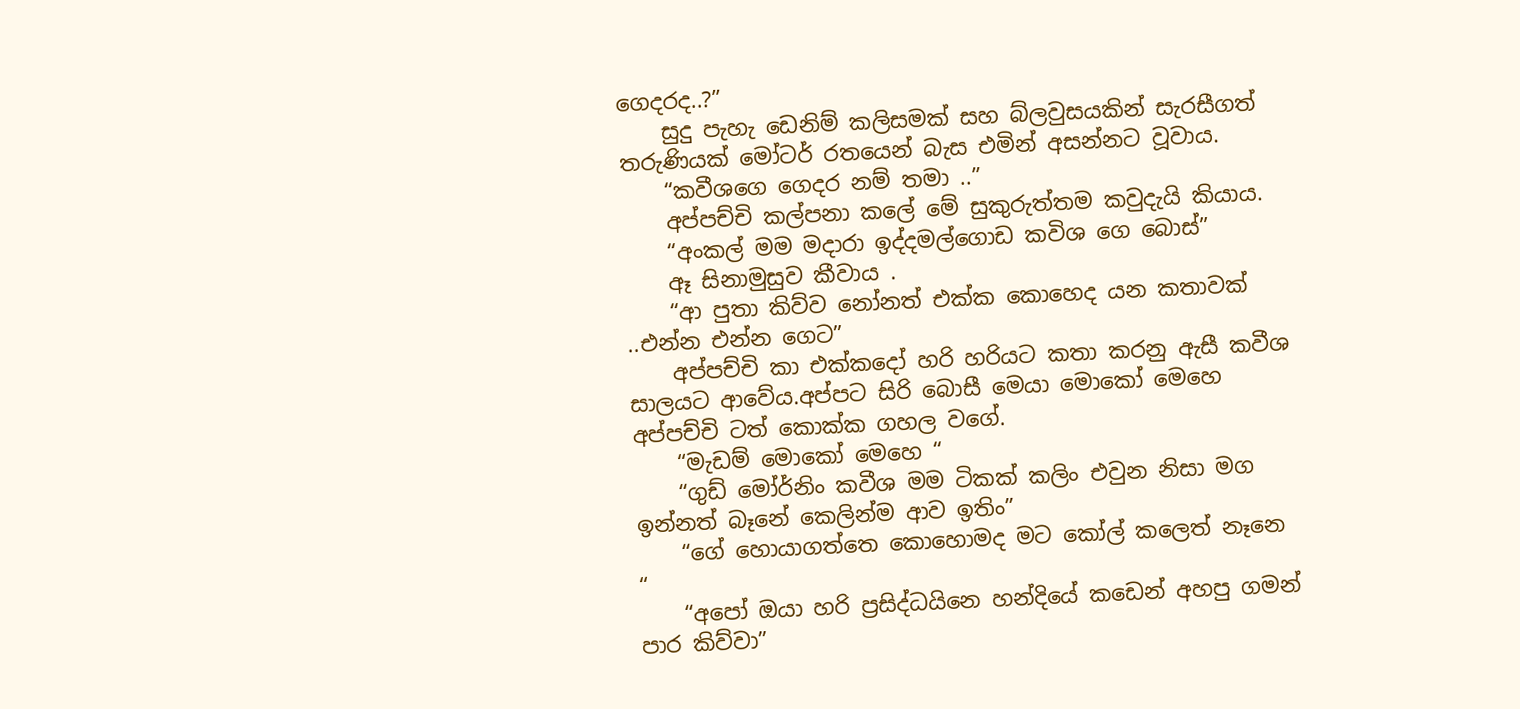ගෙදරද..?”
    සුදු පැහැ ඩෙනිම් කලිසමක් සහ බ්ලවුසයකින් සැරසීගත් තරුණියක් මෝටර් රතයෙන් බැස එමින් අසන්නට වූවාය.
    “කවීශගෙ ගෙදර නම් තමා ..”
    අප්පච්චි කල්පනා කලේ මේ සුකුරුත්තම කවුදැයි කියාය.
    “අංකල් මම මදාරා ඉද්දමල්ගොඩ කවිශ ගෙ බොස්”
    ඈ සිනාමුසුව කීවාය .
    “ආ පුතා කිව්ව නෝනත් එක්ක කොහෙද යන කතාවක් ..එන්න එන්න ගෙට”
    අප්පච්චි කා එක්කදෝ හරි හරියට කතා කරනු ඇසී කවීශ සාලයට ආවේය.අප්පට සිරි බොසී මෙයා මොකෝ මෙහෙ අප්පච්චි ටත් කොක්ක ගහල වගේ.
    “මැඩම් මොකෝ මෙහෙ “
    “ගුඩ් මෝර්නිං කවීශ මම ටිකක් කලිං එවුන නිසා මග ඉන්නත් බෑනේ කෙලින්ම ආව ඉතිං”
    “ගේ හොයාගත්තෙ කොහොමද මට කෝල් කලෙත් නෑනෙ “
    “අපෝ ඔයා හරි ප්‍රසිද්ධයිනෙ හන්දියේ කඩෙන් අහපු ගමන් පාර කිව්වා”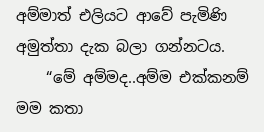අම්මාත් එලියට ආවේ පැමිණි අමුත්තා දැක බලා ගන්නටය.
    “මේ අම්මද..අම්ම එක්කනම් මම කතා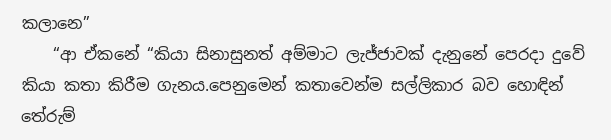කලානෙ”
    “ආ ඒකනේ “කියා සිනාසුනත් අම්මාට ලැජ්ජාවක් දැනුනේ පෙරදා දුවේ කියා කතා කිරීම ගැනය.පෙනුමෙන් කතාවෙන්ම සල්ලිකාර බව හොඳින් තේරුම්‍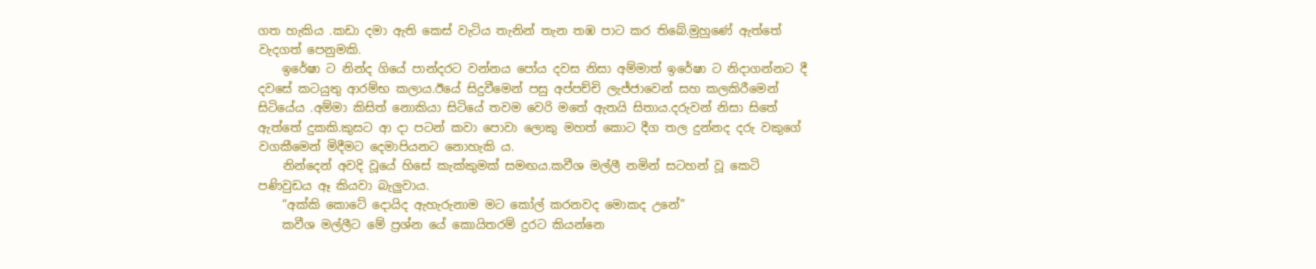ගත හැකිය .කඩා දමා ඇති කෙස් වැටිය තැනින් තැන තඹ පාට කර තිබේ.මුහුණේ ඇත්තේ වැදගත් පෙනුමකි.
    ඉරේෂා ට නින්ද ගියේ පාන්දරට වන්නය පෝය දවස නිසා අම්මාත් ඉරේෂා ට නිදාගන්නට දී දවසේ කටයුතු ආරම්භ කලාය.ඊයේ සිදුවීමෙන් පසු අප්පච්චි ලැජ්ජාවෙන් සහ කලකිරීමෙන් සිටියේය .අම්මා කිසිත් නොකියා සිටියේ තවම වෙරි මතේ ඇතයි සිතාය.දරුවන් නිසා සිතේ ඇත්තේ දුකකි.කුසට ආ දා පටන් කවා පොවා ලොකු මහත් කොට දීග තල දුන්නද දරු වකුගේ වගකීමෙන් මිදීමට දෙමාපියනට නොහැකි ය.
    නින්දෙන් අවදි වූයේ හිසේ කැක්කුමක් සමඟය.කවීශ මල්ලී නමින් සටහන් වූ කෙටි පණිවුඩය ඈ කියවා බැලුවාය.
    “අක්කි කොටේ දොයිද ඇහැරුනාම මට කෝල් කරනවද මොකද උනේ”
    කවීශ මල්ලීට මේ ප්‍රශ්න යේ කොයිතරම් දුරට කියන්නෙ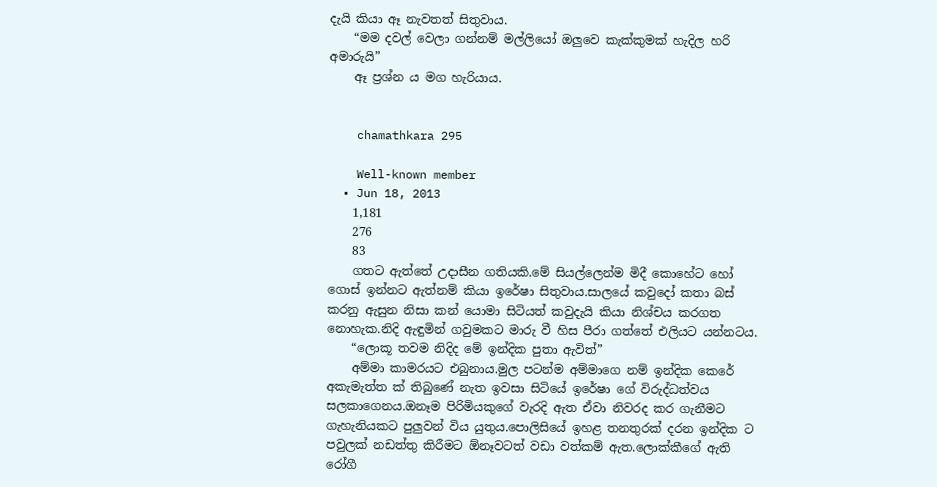දැයි කියා ඈ නැවතත් සිතුවාය.
    “මම දවල් වෙලා ගන්නම් මල්ලියෝ ඔලුවෙ කැක්කුමක් හැදිල හරි අමාරුයි”
    ඈ ප්‍රශ්න ය මග හැරියාය.


    chamathkara 295

    Well-known member
  • Jun 18, 2013
    1,181
    276
    83
    ගතට ඇත්තේ උදාසීන ගතියකි.මේ සියල්ලෙන්ම මිදී කොහේට හෝ ගොස් ඉන්නට ඇත්නම් කියා ඉරේෂා සිතුවාය.සාලයේ කවුදෝ කතා බස් කරනු ඇසුන නිසා කන් යොමා සිටියත් කවුදැයි කියා නිශ්චය කරගත නොහැක.නිදි ඇඳුමින් ගවුමකට මාරු වී හිස පීරා ගත්තේ එලියට යන්නටය.
    “ලොකූ තවම නිදිද මේ ඉන්දික පුතා ඇවිත්”
    අම්මා කාමරයට එබුනාය.මුල පටන්ම අම්මාගෙ නම් ඉන්දික කෙරේ අකැමැත්ත ක් තිබුණේ නැත ඉවසා සිටියේ ඉරේෂා ගේ විරුද්ධත්වය සලකාගෙනය.ඔනෑම පිරිමියකුගේ වැරදි ඇත ඒවා නිවරද කර ගැනීමට ගැහැනියකට පුලුවන් විය යුතුය.පොලිසියේ ඉහළ තනතුරක් දරන ඉන්දික ට පවුලක් නඩත්තු කිරීමට ඕනෑවටත් වඩා වත්කම් ඇත.ලොක්කීගේ ඇති රෝගී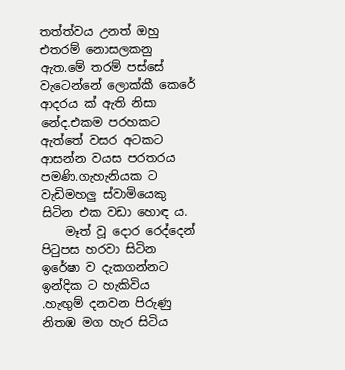තත්ත්වය උනත් ඔහු එතරම් නොසලකනු ඇත.මේ තරම් පස්සේ වැටෙන්නේ ලොක්කී කෙරේ ආදරය ක් ඇති නිසා නේද.එකම පරහකට ඇත්තේ වසර අටකට ආසන්න වයස පරතරය පමණි.ගැහැනියක ට වැඩිමහලු ස්වාමියෙකු සිටින එක වඩා හොඳ ය.
    මෑත් වූ දොර රෙද්දෙන් පිටුපස හරවා සිටින ඉරේෂා ව දැකගන්නට ඉන්දික ට හැකිවිය .හැඟුම් දනවන පිරුණු නිතඹ මග හැර සිටිය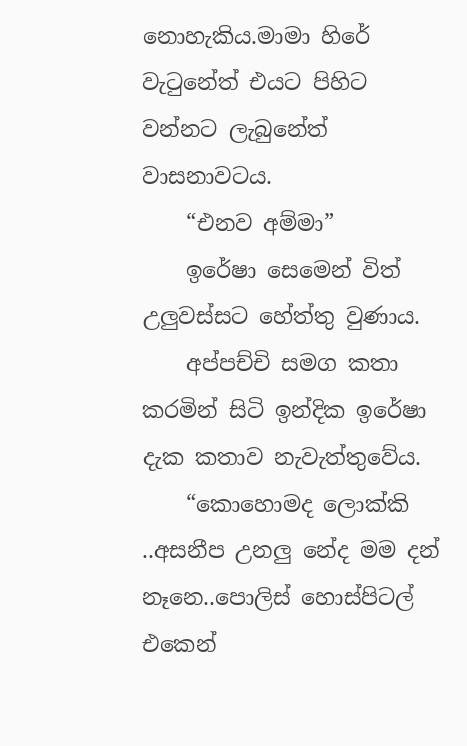නොහැකිය.මාමා හිරේ වැටුනේත් එයට පිහිට වන්නට ලැබුනේත් වාසනාවටය.
    “එනව අම්මා”
    ඉරේෂා සෙමෙන් විත් උලුවස්සට හේත්තු වුණාය.
    අප්පච්චි සමග කතා කරමින් සිටි ඉන්දික ඉරේෂා දැක කතාව නැවැත්තුවේය.
    “කොහොමද ලොක්කි ..අසනීප උනලු නේද මම දන් නෑනෙ..පොලිස් හොස්පිටල් එකෙන්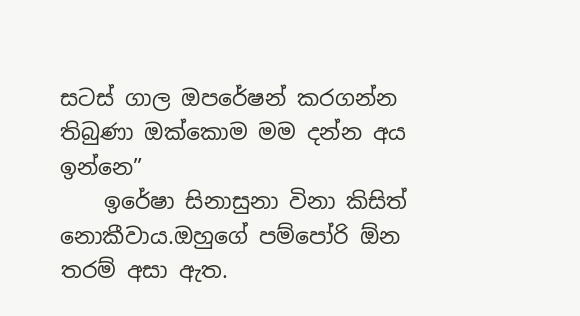සටස් ගාල ඔපරේෂන් කරගන්න තිබුණා ඔක්කොම මම දන්න අය ඉන්නෙ”
    ඉරේෂා සිනාසුනා විනා කිසිත් නොකීවාය.ඔහුගේ පම්පෝරි ඕන තරම් අසා ඇත.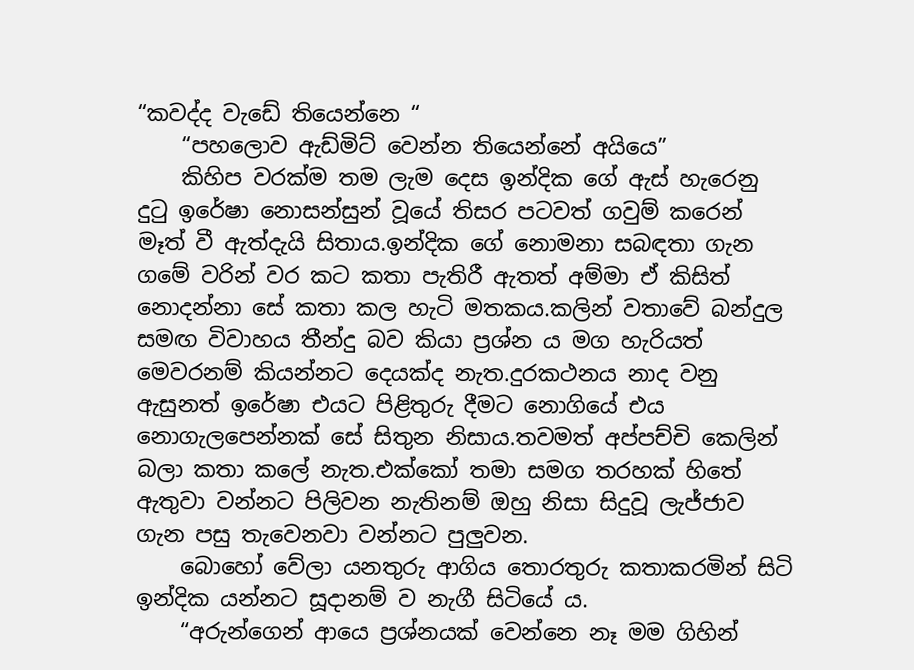“කවද්ද වැඩේ තියෙන්නෙ “
    “පහලොව ඇඩ්මිට් වෙන්න තියෙන්නේ අයියෙ”
    කිහිප වරක්ම තම ලැම දෙස ඉන්දික ගේ ඇස් හැරෙනු දුටු ඉරේෂා නොසන්සුන් වූයේ තිසර පටවත් ගවුම් කරෙන් මෑත් වී ඇත්දැයි සිතාය.ඉන්දික ගේ නොමනා සබඳතා ගැන ගමේ වරින් වර කට කතා පැතිරී ඇතත් අම්මා ඒ කිසිත් නොදන්නා සේ කතා කල හැටි මතකය.කලින් වතාවේ බන්දුල සමඟ විවාහය තීන්දු බව කියා ප්‍රශ්න ය මග හැරියත් මෙවරනම් කියන්නට දෙයක්ද නැත.දුරකථනය නාද වනු ඇසුනත් ඉරේෂා එයට පිළිතුරු දීමට නොගියේ එය නොගැලපෙන්නක් සේ සිතුන නිසාය.තවමත් අප්පච්චි කෙලින් බලා කතා කලේ නැත.එක්කෝ තමා සමග තරහක් හිතේ ඇතුවා වන්නට පිලිවන නැතිනම් ඔහු නිසා සිදුවූ ලැජ්ජාව ගැන පසු තැවෙනවා වන්නට පුලුවන.
    බොහෝ වේලා යනතුරු ආගිය තොරතුරු කතාකරමින් සිටි ඉන්දික යන්නට සූදානම් ව නැගී සිටියේ ය.
    “අරුන්ගෙන් ආයෙ ප්‍රශ්නයක් වෙන්නෙ නෑ මම ගිහින්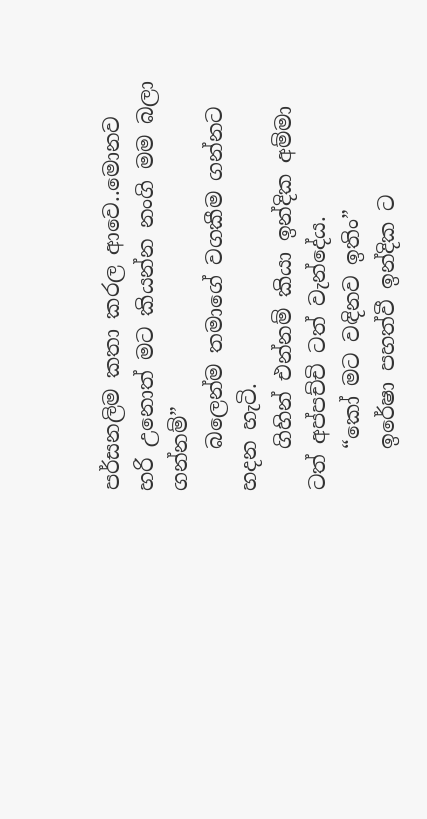පර්සනලිම කතා කරල ආවෙ..මොනව හරි උනොත් මට කියන්න නංගි මම බලා ගන්නම්”
    බලෙන්ම තමාගේ වගකීම ගන්නට හදන හැටි.
    ගිහින් එන්නම් කියා ඉන්දික අම්මා ටත් අප්පච්චි ටත් වැන්දේය.
    “කෝ මට වඳිනව ඉතිං”
    ඉරේෂා පහත්වී ඉන්දික ට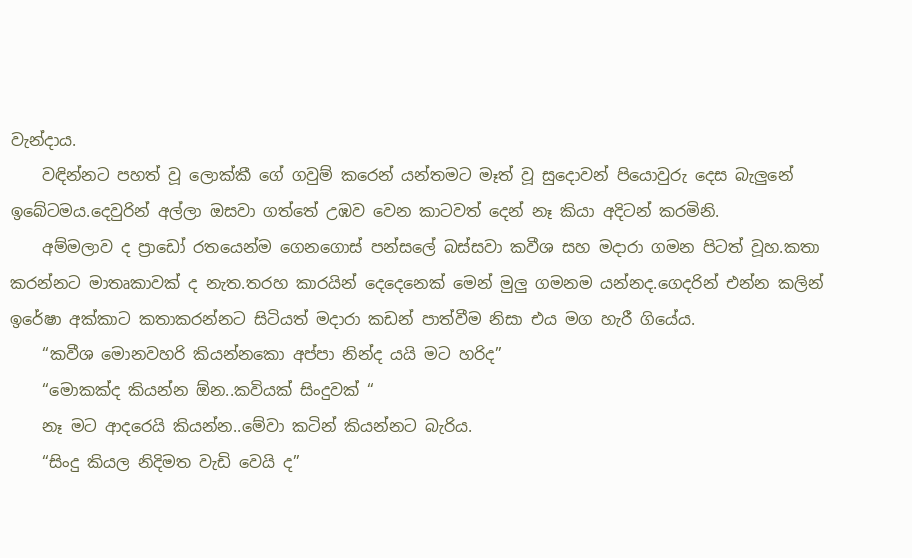වැන්දාය.
    වඳින්නට පහත් වූ ලොක්කී ගේ ගවුම් කරෙන් යන්තමට මෑත් වූ සුදොවන් පියොවුරු දෙස බැලුනේ ඉබේටමය.දෙවුරින් අල්ලා ඔසවා ගත්තේ උඹව වෙන කාටවත් දෙන් නෑ කියා අදිටන් කරමිනි.
    අම්මලාව ද ප්‍රාඩෝ රතයෙන්ම ගෙනගොස් පන්සලේ බස්සවා කවීශ සහ මදාරා ගමන පිටත් වූහ.කතා කරන්නට මාතෘකාවක් ද නැත.තරහ කාරයින් දෙදෙනෙක් මෙන් මුලු ගමනම යන්නද.ගෙදරින් එන්න කලින් ඉරේෂා අක්කාට කතාකරන්නට සිටියත් මදාරා කඩන් පාත්වීම නිසා එය මග හැරී ගියේය.
    “කවීශ මොනවහරි කියන්නකො අප්පා නින්ද යයි මට හරිද”
    “මොකක්ද කියන්න ඕන..කවියක් සිංදුවක් “
    නෑ මට ආදරෙයි කියන්න..මේවා කටින් කියන්නට බැරිය.
    “සිංදු කියල නිදිමත වැඩි වෙයි ද”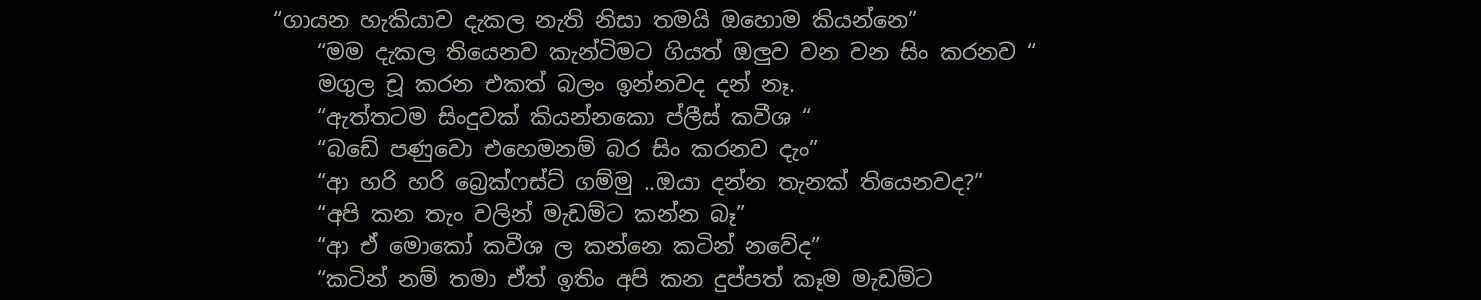“ගායන හැකියාව දැකල නැති නිසා තමයි ඔහොම කියන්නෙ”
    “මම දැකල තියෙනව කැන්ටිමට ගියත් ඔලුව වන වන සිං කරනව “
    මගුල චූ කරන එකත් බලං ඉන්නවද දන් නෑ.
    “ඇත්තටම සිංදුවක් කියන්නකො ප්ලීස් කවීශ “
    “බඩේ පණුවො එහෙමනම් බර සිං කරනව දැං”
    “ආ හරි හරි බ්‍රෙක්ෆස්ට් ගම්මු ..ඔයා දන්න තැනක් තියෙනවද?”
    “අපි කන තැං වලින් මැඩම්ට කන්න බෑ”
    “ආ ඒ මොකෝ කවීශ ල කන්නෙ කටින් නවේද”
    “කටින් නම් තමා ඒත් ඉතිං අපි කන දුප්පත් කෑම මැඩම්ට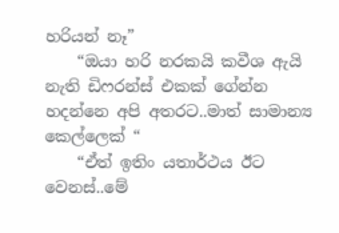හරියන් නෑ”
    “ඔයා හරි නරකයි කවීශ ඇයි නැති ඩිෆරන්ස් එකක් ගේන්න හදන්නෙ අපි අතරට..මාත් සාමාන්‍ය කෙල්ලෙක් “
    “ඒත් ඉතිං යතාර්ථය ඊට වෙනස්..මේ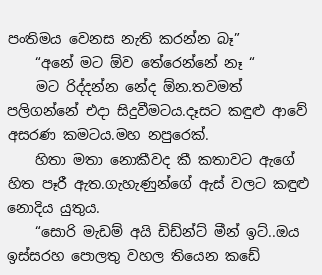පංතිමය වෙනස නැති කරන්න බෑ”
    “අනේ මට ඕව තේරෙන්නේ නෑ “
    මට රිද්දන්න නේද ඕන.තවමත් පලිගන්නේ එදා සිදුවීමටය.දෑසට කඳුළු ආවේ අසරණ කමටය.මහ නපුරෙක්.
    හිතා මතා නොකීවද කී කතාවට ඇගේ හිත පෑරී ඇත.ගැහැණුන්ගේ ඇස් වලට කඳුළු නොදිය යුතුය.
    “සොරි මැඩම් අයි ඩිඩ්න්ට් මීන් ඉට්..ඔය ඉස්සරහ පොලතු වහල තියෙන කඩේ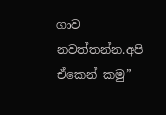ගාව නවත්තන්න.අපි ඒකෙන් කමු”